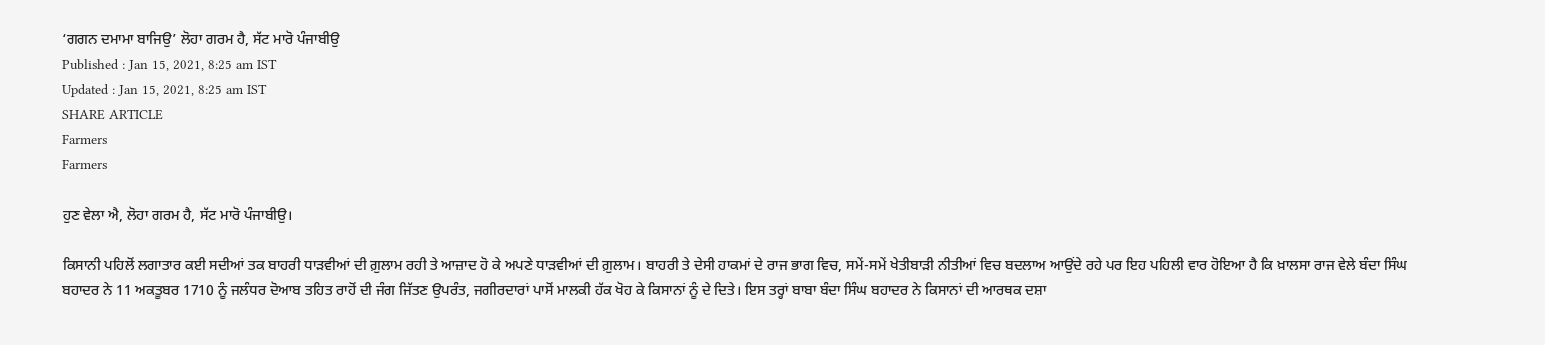‘ਗਗਨ ਦਮਾਮਾ ਬਾਜਿਉ’ ਲੋਹਾ ਗਰਮ ਹੈ, ਸੱਟ ਮਾਰੋ ਪੰਜਾਬੀਉ
Published : Jan 15, 2021, 8:25 am IST
Updated : Jan 15, 2021, 8:25 am IST
SHARE ARTICLE
Farmers
Farmers

ਹੁਣ ਵੇਲਾ ਐ, ਲੋਹਾ ਗਰਮ ਹੈ, ਸੱਟ ਮਾਰੋ ਪੰਜਾਬੀਉ।

ਕਿਸਾਨੀ ਪਹਿਲੋਂ ਲਗਾਤਾਰ ਕਈ ਸਦੀਆਂ ਤਕ ਬਾਹਰੀ ਧਾੜਵੀਆਂ ਦੀ ਗ਼ੁਲਾਮ ਰਹੀ ਤੇ ਆਜ਼ਾਦ ਹੋ ਕੇ ਅਪਣੇ ਧਾੜਵੀਆਂ ਦੀ ਗ਼ੁਲਾਮ। ਬਾਹਰੀ ਤੇ ਦੇਸੀ ਹਾਕਮਾਂ ਦੇ ਰਾਜ ਭਾਗ ਵਿਚ, ਸਮੇਂ-ਸਮੇਂ ਖੇਤੀਬਾੜੀ ਨੀਤੀਆਂ ਵਿਚ ਬਦਲਾਅ ਆਉਂਦੇ ਰਹੇ ਪਰ ਇਹ ਪਹਿਲੀ ਵਾਰ ਹੋਇਆ ਹੈ ਕਿ ਖ਼ਾਲਸਾ ਰਾਜ ਵੇਲੇ ਬੰਦਾ ਸਿੰਘ ਬਹਾਦਰ ਨੇ 11 ਅਕਤੂਬਰ 1710 ਨੂੰ ਜਲੰਧਰ ਦੋਆਬ ਤਹਿਤ ਰਾਹੋਂ ਦੀ ਜੰਗ ਜਿੱਤਣ ਉਪਰੰਤ, ਜਗੀਰਦਾਰਾਂ ਪਾਸੋਂ ਮਾਲਕੀ ਹੱਕ ਖੋਹ ਕੇ ਕਿਸਾਨਾਂ ਨੂੰ ਦੇ ਦਿਤੇ। ਇਸ ਤਰ੍ਹਾਂ ਬਾਬਾ ਬੰਦਾ ਸਿੰਘ ਬਹਾਦਰ ਨੇ ਕਿਸਾਨਾਂ ਦੀ ਆਰਥਕ ਦਸ਼ਾ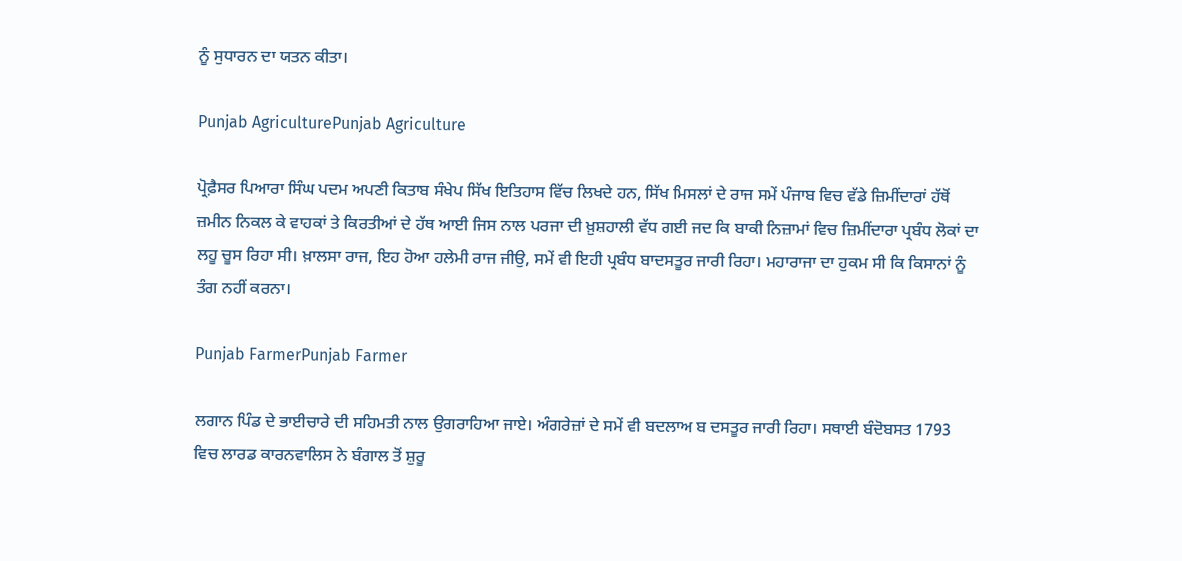ਨੂੰ ਸੁਧਾਰਨ ਦਾ ਯਤਨ ਕੀਤਾ।

Punjab AgriculturePunjab Agriculture

ਪ੍ਰੋਫ਼ੈਸਰ ਪਿਆਰਾ ਸਿੰਘ ਪਦਮ ਅਪਣੀ ਕਿਤਾਬ ਸੰਖੇਪ ਸਿੱਖ ਇਤਿਹਾਸ ਵਿੱਚ ਲਿਖਦੇ ਹਨ, ਸਿੱਖ ਮਿਸਲਾਂ ਦੇ ਰਾਜ ਸਮੇਂ ਪੰਜਾਬ ਵਿਚ ਵੱਡੇ ਜ਼ਿਮੀਂਦਾਰਾਂ ਹੱਥੋਂ ਜ਼ਮੀਨ ਨਿਕਲ ਕੇ ਵਾਹਕਾਂ ਤੇ ਕਿਰਤੀਆਂ ਦੇ ਹੱਥ ਆਈ ਜਿਸ ਨਾਲ ਪਰਜਾ ਦੀ ਖ਼ੁਸ਼ਹਾਲੀ ਵੱਧ ਗਈ ਜਦ ਕਿ ਬਾਕੀ ਨਿਜ਼ਾਮਾਂ ਵਿਚ ਜ਼ਿਮੀਂਦਾਰਾ ਪ੍ਰਬੰਧ ਲੋਕਾਂ ਦਾ ਲਹੂ ਚੂਸ ਰਿਹਾ ਸੀ। ਖ਼ਾਲਸਾ ਰਾਜ, ਇਹ ਹੋਆ ਹਲੇਮੀ ਰਾਜ ਜੀਉ, ਸਮੇਂ ਵੀ ਇਹੀ ਪ੍ਰਬੰਧ ਬਾਦਸਤੂਰ ਜਾਰੀ ਰਿਹਾ। ਮਹਾਰਾਜਾ ਦਾ ਹੁਕਮ ਸੀ ਕਿ ਕਿਸਾਨਾਂ ਨੂੰ ਤੰਗ ਨਹੀਂ ਕਰਨਾ।

Punjab FarmerPunjab Farmer

ਲਗਾਨ ਪਿੰਡ ਦੇ ਭਾਈਚਾਰੇ ਦੀ ਸਹਿਮਤੀ ਨਾਲ ਉਗਰਾਹਿਆ ਜਾਏ। ਅੰਗਰੇਜ਼ਾਂ ਦੇ ਸਮੇਂ ਵੀ ਬਦਲਾਅ ਬ ਦਸਤੂਰ ਜਾਰੀ ਰਿਹਾ। ਸਥਾਈ ਬੰਦੋਬਸਤ 1793 ਵਿਚ ਲਾਰਡ ਕਾਰਨਵਾਲਿਸ ਨੇ ਬੰਗਾਲ ਤੋਂ ਸ਼ੁਰੂ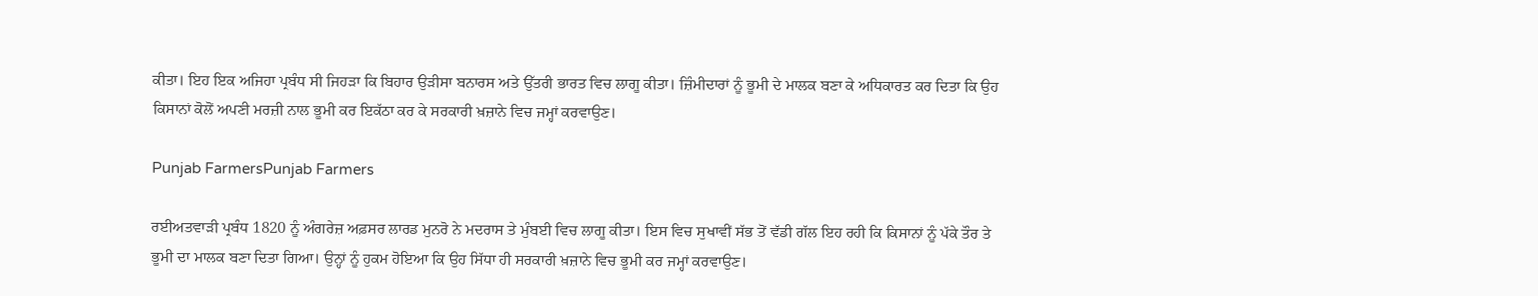ਕੀਤਾ। ਇਹ ਇਕ ਅਜਿਹਾ ਪ੍ਰਬੰਧ ਸੀ ਜਿਹੜਾ ਕਿ ਬਿਹਾਰ ਉੜੀਸਾ ਬਨਾਰਸ ਅਤੇ ਉੱਤਰੀ ਭਾਰਤ ਵਿਚ ਲਾਗੂ ਕੀਤਾ। ਜ਼ਿੰਮੀਦਾਰਾਂ ਨੂੰ ਭੂਮੀ ਦੇ ਮਾਲਕ ਬਣਾ ਕੇ ਅਧਿਕਾਰਤ ਕਰ ਦਿਤਾ ਕਿ ਉਹ ਕਿਸਾਨਾਂ ਕੋਲੋਂ ਅਪਣੀ ਮਰਜ਼ੀ ਨਾਲ ਭੂਮੀ ਕਰ ਇਕੱਠਾ ਕਰ ਕੇ ਸਰਕਾਰੀ ਖ਼ਜ਼ਾਨੇ ਵਿਚ ਜਮ੍ਹਾਂ ਕਰਵਾਉਣ।

Punjab FarmersPunjab Farmers

ਰਈਅਤਵਾੜੀ ਪ੍ਰਬੰਧ 1820 ਨੂੰ ਅੰਗਰੇਜ਼ ਅਫ਼ਸਰ ਲਾਰਡ ਮੁਨਰੋ ਨੇ ਮਦਰਾਸ ਤੇ ਮੁੰਬਈ ਵਿਚ ਲਾਗੂ ਕੀਤਾ। ਇਸ ਵਿਚ ਸੁਖਾਵੀਂ ਸੱਭ ਤੋਂ ਵੱਡੀ ਗੱਲ ਇਹ ਰਹੀ ਕਿ ਕਿਸਾਨਾਂ ਨੂੰ ਪੱਕੇ ਤੌਰ ਤੇ ਭੂਮੀ ਦਾ ਮਾਲਕ ਬਣਾ ਦਿਤਾ ਗਿਆ। ਉਨ੍ਹਾਂ ਨੂੰ ਹੁਕਮ ਹੋਇਆ ਕਿ ਉਹ ਸਿੱਧਾ ਹੀ ਸਰਕਾਰੀ ਖ਼ਜ਼ਾਨੇ ਵਿਚ ਭੂਮੀ ਕਰ ਜਮ੍ਹਾਂ ਕਰਵਾਉਣ।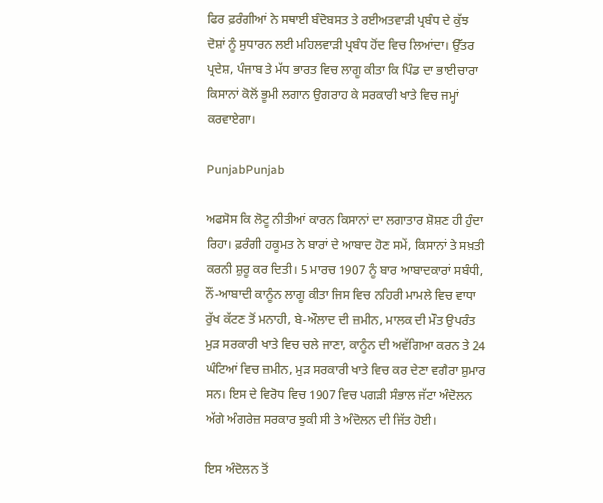ਫਿਰ ਫ਼ਰੰਗੀਆਂ ਨੇ ਸਥਾਈ ਬੰਦੋਬਸਤ ਤੇ ਰਈਅਤਵਾੜੀ ਪ੍ਰਬੰਧ ਦੇ ਕੁੱਝ ਦੋਸ਼ਾਂ ਨੂੰ ਸੁਧਾਰਨ ਲਈ ਮਹਿਲਵਾੜੀ ਪ੍ਰਬੰਧ ਹੋਂਦ ਵਿਚ ਲਿਆਂਦਾ। ਉੱਤਰ ਪ੍ਰਦੇਸ਼, ਪੰਜਾਬ ਤੇ ਮੱਧ ਭਾਰਤ ਵਿਚ ਲਾਗੂ ਕੀਤਾ ਕਿ ਪਿੰਡ ਦਾ ਭਾਈਚਾਰਾ ਕਿਸਾਨਾਂ ਕੋਲੋਂ ਭੂਮੀ ਲਗਾਨ ਉਗਰਾਹ ਕੇ ਸਰਕਾਰੀ ਖਾਤੇ ਵਿਚ ਜਮ੍ਹਾਂ ਕਰਵਾਏਗਾ।

PunjabPunjab

ਅਫਸੋਸ ਕਿ ਲੋਟੂ ਨੀਤੀਆਂ ਕਾਰਨ ਕਿਸਾਨਾਂ ਦਾ ਲਗਾਤਾਰ ਸ਼ੋਸ਼ਣ ਹੀ ਹੁੰਦਾ ਰਿਹਾ। ਫ਼ਰੰਗੀ ਹਕੂਮਤ ਨੇ ਬਾਰਾਂ ਦੇ ਆਬਾਦ ਹੋਣ ਸਮੇਂ, ਕਿਸਾਨਾਂ ਤੇ ਸਖ਼ਤੀ ਕਰਨੀ ਸ਼ੁਰੂ ਕਰ ਦਿਤੀ। 5 ਮਾਰਚ 1907 ਨੂੰ ਬਾਰ ਆਬਾਦਕਾਰਾਂ ਸਬੰਧੀ, ਨੌਂ-ਆਬਾਦੀ ਕਾਨੂੰਨ ਲਾਗੂ ਕੀਤਾ ਜਿਸ ਵਿਚ ਨਹਿਰੀ ਮਾਮਲੇ ਵਿਚ ਵਾਧਾ ਰੁੱਖ ਕੱਟਣ ਤੋਂ ਮਨਾਹੀ, ਬੇ-ਔਲਾਦ ਦੀ ਜ਼ਮੀਨ, ਮਾਲਕ ਦੀ ਮੌਤ ਉਪਰੰਤ ਮੁੜ ਸਰਕਾਰੀ ਖਾਤੇ ਵਿਚ ਚਲੇ ਜਾਣਾ, ਕਾਨੂੰਨ ਦੀ ਅਵੱਗਿਆ ਕਰਨ ਤੇ 24 ਘੰਟਿਆਂ ਵਿਚ ਜ਼ਮੀਨ, ਮੁੜ ਸਰਕਾਰੀ ਖਾਤੇ ਵਿਚ ਕਰ ਦੇਣਾ ਵਗੈਰਾ ਸ਼ੁਮਾਰ ਸਨ। ਇਸ ਦੇ ਵਿਰੋਧ ਵਿਚ 1907 ਵਿਚ ਪਗੜੀ ਸੰਭਾਲ ਜੱਟਾ ਅੰਦੋਲਨ ਅੱਗੇ ਅੰਗਰੇਜ਼ ਸਰਕਾਰ ਝੁਕੀ ਸੀ ਤੇ ਅੰਦੋਲਨ ਦੀ ਜਿੱਤ ਹੋਈ।

ਇਸ ਅੰਦੋਲਨ ਤੋਂ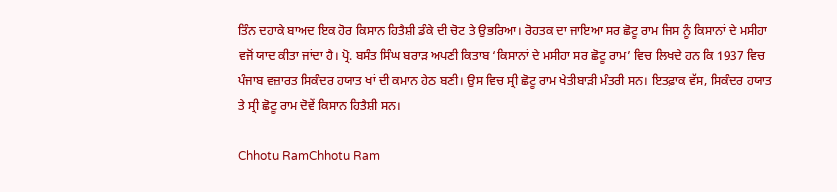ਤਿੰਨ ਦਹਾਕੇ ਬਾਅਦ ਇਕ ਹੋਰ ਕਿਸਾਨ ਹਿਤੈਸ਼ੀ ਡੰਕੇ ਦੀ ਚੋਟ ਤੇ ਉਭਰਿਆ। ਰੋਹਤਕ ਦਾ ਜਾਇਆ ਸਰ ਛੋਟੂ ਰਾਮ ਜਿਸ ਨੂੰ ਕਿਸਾਨਾਂ ਦੇ ਮਸੀਹਾ ਵਜੋਂ ਯਾਦ ਕੀਤਾ ਜਾਂਦਾ ਹੈ। ਪ੍ਰੋ. ਬਸੰਤ ਸਿੰਘ ਬਰਾੜ ਅਪਣੀ ਕਿਤਾਬ ‘ਕਿਸਾਨਾਂ ਦੇ ਮਸੀਹਾ ਸਰ ਛੋਟੂ ਰਾਮ’ ਵਿਚ ਲਿਖਦੇ ਹਨ ਕਿ 1937 ਵਿਚ ਪੰਜਾਬ ਵਜ਼ਾਰਤ ਸਿਕੰਦਰ ਹਯਾਤ ਖਾਂ ਦੀ ਕਮਾਨ ਹੇਠ ਬਣੀ। ਉਸ ਵਿਚ ਸ੍ਰੀ ਛੋਟੂ ਰਾਮ ਖੇਤੀਬਾੜੀ ਮੰਤਰੀ ਸਨ। ਇਤਫ਼ਾਕ ਵੱਸ, ਸਿਕੰਦਰ ਹਯਾਤ ਤੇ ਸ੍ਰੀ ਛੋਟੂ ਰਾਮ ਦੋਵੇਂ ਕਿਸਾਨ ਹਿਤੈਸ਼ੀ ਸਨ।

Chhotu RamChhotu Ram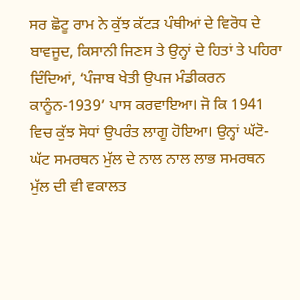ਸਰ ਛੋਟੂ ਰਾਮ ਨੇ ਕੁੱਝ ਕੱਟੜ ਪੰਥੀਆਂ ਦੇ ਵਿਰੋਧ ਦੇ ਬਾਵਜੂਦ, ਕਿਸਾਨੀ ਜਿਣਸ ਤੇ ਉਨ੍ਹਾਂ ਦੇ ਹਿਤਾਂ ਤੇ ਪਹਿਰਾ ਦਿੰਦਿਆਂ, ‘ਪੰਜਾਬ ਖੇਤੀ ਉਪਜ ਮੰਡੀਕਰਨ ਕਾਨੂੰਨ-1939’ ਪਾਸ ਕਰਵਾਇਆ। ਜੋ ਕਿ 1941 ਵਿਚ ਕੁੱਝ ਸੋਧਾਂ ਉਪਰੰਤ ਲਾਗੂ ਹੋਇਆ। ਉਨ੍ਹਾਂ ਘੱਟੋ-ਘੱਟ ਸਮਰਥਨ ਮੁੱਲ ਦੇ ਨਾਲ ਨਾਲ ਲਾਭ ਸਮਰਥਨ ਮੁੱਲ ਦੀ ਵੀ ਵਕਾਲਤ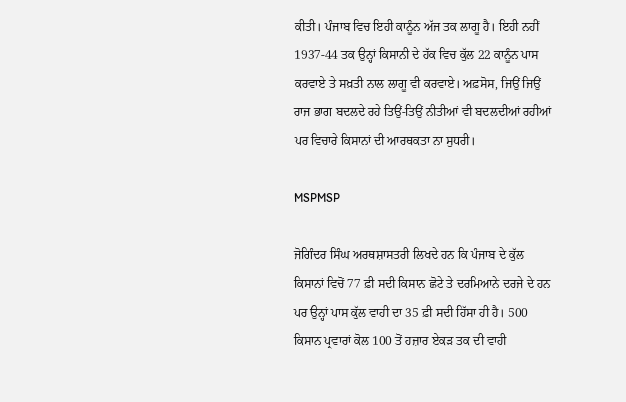ਕੀਤੀ। ਪੰਜਾਬ ਵਿਚ ਇਹੀ ਕਾਨੂੰਨ ਅੱਜ ਤਕ ਲਾਗੂ ਹੈ। ਇਹੀ ਨਹੀਂ 1937-44 ਤਕ ਉਨ੍ਹਾਂ ਕਿਸਾਨੀ ਦੇ ਹੱਕ ਵਿਚ ਕੁੱਲ 22 ਕਾਨੂੰਨ ਪਾਸ ਕਰਵਾਏ ਤੇ ਸਖ਼ਤੀ ਨਾਲ ਲਾਗੂ ਵੀ ਕਰਵਾਏ। ਅਫ਼ਸੋਸ, ਜਿਉਂ ਜਿਉਂ ਰਾਜ ਭਾਗ ਬਦਲਦੇ ਰਹੇ ਤਿਉਂ-ਤਿਉਂ ਨੀਤੀਆਂ ਵੀ ਬਦਲਦੀਆਂ ਰਹੀਆਂ ਪਰ ਵਿਚਾਰੇ ਕਿਸਾਨਾਂ ਦੀ ਆਰਥਕਤਾ ਨਾ ਸੁਧਰੀ।

MSPMSP

ਜੋਗਿੰਦਰ ਸਿੰਘ ਅਰਥਸ਼ਾਸਤਰੀ ਲਿਖਦੇ ਹਨ ਕਿ ਪੰਜਾਬ ਦੇ ਕੁੱਲ ਕਿਸਾਨਾਂ ਵਿਚੋਂ 77 ਫ਼ੀ ਸਦੀ ਕਿਸਾਨ ਛੋਟੇ ਤੇ ਦਰਮਿਆਨੇ ਦਰਜੇ ਦੇ ਹਨ ਪਰ ਉਨ੍ਹਾਂ ਪਾਸ ਕੁੱਲ ਵਾਹੀ ਦਾ 35 ਫ਼ੀ ਸਦੀ ਹਿੱਸਾ ਹੀ ਹੈ। 500 ਕਿਸਾਨ ਪ੍ਰਵਾਰਾਂ ਕੋਲ 100 ਤੋਂ ਹਜ਼ਾਰ ਏਕੜ ਤਕ ਦੀ ਵਾਹੀ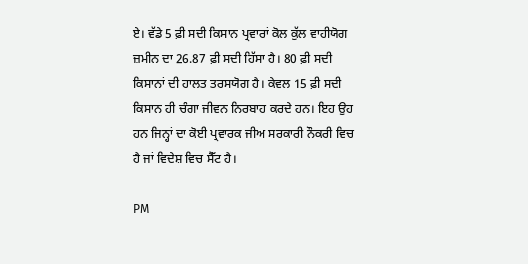ਏ। ਵੱਡੇ 5 ਫ਼ੀ ਸਦੀ ਕਿਸਾਨ ਪ੍ਰਵਾਰਾਂ ਕੋਲ ਕੁੱਲ ਵਾਹੀਯੋਗ ਜ਼ਮੀਨ ਦਾ 26.87 ਫ਼ੀ ਸਦੀ ਹਿੱਸਾ ਹੈ। 80 ਫ਼ੀ ਸਦੀ ਕਿਸਾਨਾਂ ਦੀ ਹਾਲਤ ਤਰਸਯੋਗ ਹੈ। ਕੇਵਲ 15 ਫ਼ੀ ਸਦੀ ਕਿਸਾਨ ਹੀ ਚੰਗਾ ਜੀਵਨ ਨਿਰਬਾਹ ਕਰਦੇ ਹਨ। ਇਹ ਉਹ ਹਨ ਜਿਨ੍ਹਾਂ ਦਾ ਕੋਈ ਪ੍ਰਵਾਰਕ ਜੀਅ ਸਰਕਾਰੀ ਨੌਕਰੀ ਵਿਚ ਹੈ ਜਾਂ ਵਿਦੇਸ਼ ਵਿਚ ਸੈੱਟ ਹੈ।

PM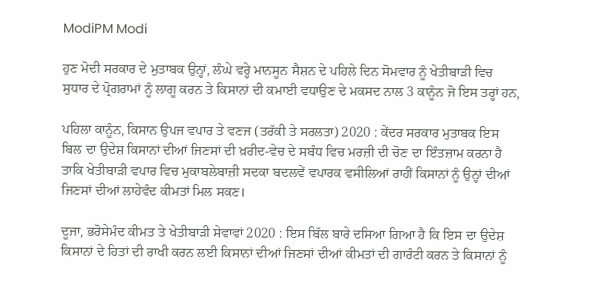ModiPM Modi

ਹੁਣ ਮੋਦੀ ਸਰਕਾਰ ਦੇ ਮੁਤਾਬਕ ਉਨ੍ਹਾਂ, ਲੰਘੇ ਵਰ੍ਹੇ ਮਾਨਸੂਨ ਸੈਸ਼ਨ ਦੇ ਪਹਿਲੇ ਦਿਨ ਸੋਮਵਾਰ ਨੂੰ ਖੇਤੀਬਾੜੀ ਵਿਚ ਸੁਧਾਰ ਦੇ ਪ੍ਰੋਗਰਾਮਾਂ ਨੂੰ ਲਾਗੂ ਕਰਨ ਤੇ ਕਿਸਾਨਾਂ ਦੀ ਕਮਾਈ ਵਧਾਉਣ ਦੇ ਮਕਸਦ ਨਾਲ 3 ਕਾਨੂੰਨ ਜੋ ਇਸ ਤਰ੍ਹਾਂ ਹਨ,

ਪਹਿਲਾ ਕਾਨੂੰਨ, ਕਿਸਾਨ ਉਪਜ ਵਪਾਰ ਤੇ ਵਣਜ (ਤਰੱਕੀ ਤੇ ਸਰਲਤਾ) 2020 : ਕੇਂਦਰ ਸਰਕਾਰ ਮੁਤਾਬਕ ਇਸ ਬਿਲ ਦਾ ਉਦੇਸ਼ ਕਿਸਾਨਾਂ ਦੀਆਂ ਜਿਣਸਾਂ ਦੀ ਖ਼ਰੀਦ-ਵੇਚ ਦੇ ਸਬੰਧ ਵਿਚ ਮਰਜ਼ੀ ਦੀ ਚੋਣ ਦਾ ਇੰਤਜ਼ਾਮ ਕਰਨਾ ਹੈ ਤਾਕਿ ਖੇਤੀਬਾੜੀ ਵਪਾਰ ਵਿਚ ਮੁਕਾਬਲੇਬਾਜ਼ੀ ਸਦਕਾ ਬਦਲਵੇਂ ਵਪਾਰਕ ਵਸੀਲਿਆਂ ਰਾਹੀਂ ਕਿਸਾਨਾਂ ਨੂੰ ਉਨ੍ਹਾਂ ਦੀਆਂ ਜਿਣਸਾਂ ਦੀਆਂ ਲਾਹੇਵੰਦ ਕੀਮਤਾਂ ਮਿਲ ਸਕਣ।

ਦੂਜਾ, ਭਰੋਸੇਮੰਦ ਕੀਮਤ ਤੇ ਖੇਤੀਬਾੜੀ ਸੇਵਾਵਾਂ 2020 : ਇਸ ਬਿੱਲ ਬਾਰੇ ਦਸਿਆ ਗਿਆ ਹੈ ਕਿ ਇਸ ਦਾ ਉਦੇਸ਼ ਕਿਸਾਨਾਂ ਦੇ ਹਿਤਾਂ ਦੀ ਰਾਖੀ ਕਰਨ ਲਈ ਕਿਸਾਨਾਂ ਦੀਆਂ ਜਿਣਸਾਂ ਦੀਆਂ ਕੀਮਤਾਂ ਦੀ ਗਾਰੰਟੀ ਕਰਨ ਤੇ ਕਿਸਾਨਾਂ ਨੂੰ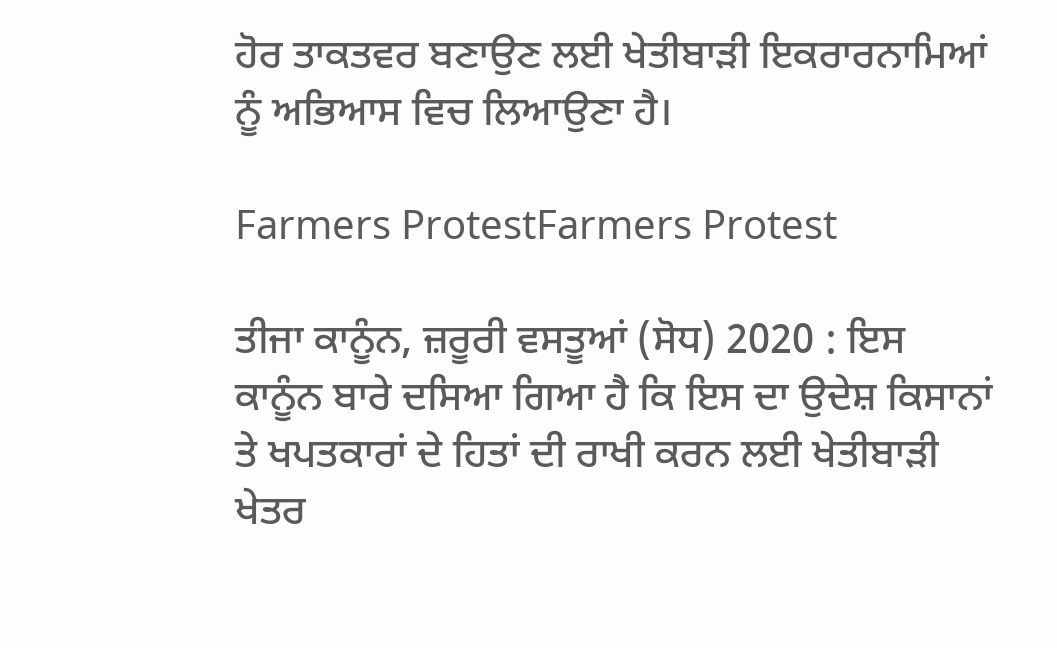ਹੋਰ ਤਾਕਤਵਰ ਬਣਾਉਣ ਲਈ ਖੇਤੀਬਾੜੀ ਇਕਰਾਰਨਾਮਿਆਂ ਨੂੰ ਅਭਿਆਸ ਵਿਚ ਲਿਆਉਣਾ ਹੈ।

Farmers ProtestFarmers Protest

ਤੀਜਾ ਕਾਨੂੰਨ, ਜ਼ਰੂਰੀ ਵਸਤੂਆਂ (ਸੋਧ) 2020 : ਇਸ ਕਾਨੂੰਨ ਬਾਰੇ ਦਸਿਆ ਗਿਆ ਹੈ ਕਿ ਇਸ ਦਾ ਉਦੇਸ਼ ਕਿਸਾਨਾਂ ਤੇ ਖਪਤਕਾਰਾਂ ਦੇ ਹਿਤਾਂ ਦੀ ਰਾਖੀ ਕਰਨ ਲਈ ਖੇਤੀਬਾੜੀ ਖੇਤਰ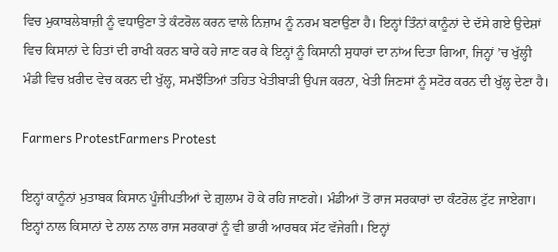ਵਿਚ ਮੁਕਾਬਲੇਬਾਜ਼ੀ ਨੂੰ ਵਧਾਉਣਾ ਤੇ ਕੰਟਰੋਲ ਕਰਨ ਵਾਲੇ ਨਿਜ਼ਾਮ ਨੂੰ ਨਰਮ ਬਣਾਉਣਾ ਹੈ। ਇਨ੍ਹਾਂ ਤਿੰਨਾਂ ਕਾਨੂੰਨਾਂ ਦੇ ਦੱਸੇ ਗਏ ਉਦੇਸ਼ਾਂ ਵਿਚ ਕਿਸਾਨਾਂ ਦੇ ਹਿਤਾਂ ਦੀ ਰਾਖੀ ਕਰਨ ਬਾਰੇ ਕਹੇ ਜਾਣ ਕਰ ਕੇ ਇਨ੍ਹਾਂ ਨੂੰ ਕਿਸਾਨੀ ਸੁਧਾਰਾਂ ਦਾ ਨਾਂਅ ਦਿਤਾ ਗਿਆ, ਜਿਨ੍ਹਾਂ ’ਚ ਖੁੱਲ੍ਹੀ ਮੰਡੀ ਵਿਚ ਖ਼ਰੀਦ ਵੇਚ ਕਰਨ ਦੀ ਖੁੱਲ੍ਹ, ਸਮਝੌਤਿਆਂ ਤਹਿਤ ਖੇਤੀਬਾੜੀ ਉਪਜ ਕਰਨਾ, ਖੇਤੀ ਜਿਣਸਾਂ ਨੂੰ ਸਟੋਰ ਕਰਨ ਦੀ ਖੁੱਲ੍ਹ ਦੇਣਾ ਹੈ।

Farmers ProtestFarmers Protest

ਇਨ੍ਹਾਂ ਕਾਨੂੰਨਾਂ ਮੁਤਾਬਕ ਕਿਸਾਨ ਪੂੰਜੀਪਤੀਆਂ ਦੇ ਗ਼ੁਲਾਮ ਹੋ ਕੇ ਰਹਿ ਜਾਣਗੇ। ਮੰਡੀਆਂ ਤੋਂ ਰਾਜ ਸਰਕਾਰਾਂ ਦਾ ਕੰਟਰੋਲ ਟੁੱਟ ਜਾਏਗਾ। ਇਨ੍ਹਾਂ ਨਾਲ ਕਿਸਾਨਾਂ ਦੇ ਨਾਲ ਨਾਲ ਰਾਜ ਸਰਕਾਰਾਂ ਨੂੰ ਵੀ ਭਾਰੀ ਆਰਥਕ ਸੱਟ ਵੱਜੇਗੀ। ਇਨ੍ਹਾਂ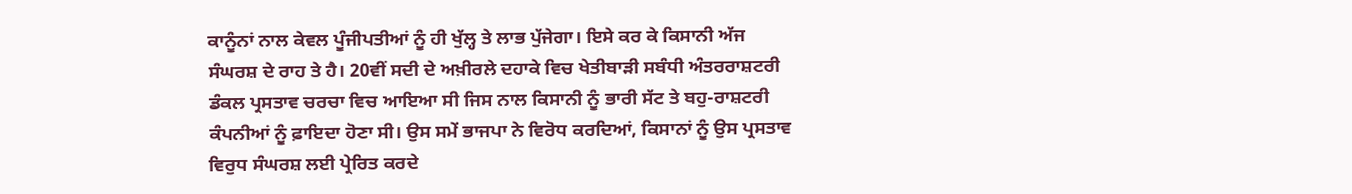ਕਾਨੂੰਨਾਂ ਨਾਲ ਕੇਵਲ ਪੂੰਜੀਪਤੀਆਂ ਨੂੰ ਹੀ ਖੁੱਲ੍ਹ ਤੇ ਲਾਭ ਪੁੱਜੇਗਾ। ਇਸੇ ਕਰ ਕੇ ਕਿਸਾਨੀ ਅੱਜ ਸੰਘਰਸ਼ ਦੇ ਰਾਹ ਤੇ ਹੈ। 20ਵੀਂ ਸਦੀ ਦੇ ਅਖ਼ੀਰਲੇ ਦਹਾਕੇ ਵਿਚ ਖੇਤੀਬਾੜੀ ਸਬੰਧੀ ਅੰਤਰਰਾਸ਼ਟਰੀ ਡੰਕਲ ਪ੍ਰਸਤਾਵ ਚਰਚਾ ਵਿਚ ਆਇਆ ਸੀ ਜਿਸ ਨਾਲ ਕਿਸਾਨੀ ਨੂੰ ਭਾਰੀ ਸੱਟ ਤੇ ਬਹੁ-ਰਾਸ਼ਟਰੀ ਕੰਪਨੀਆਂ ਨੂੰ ਫ਼ਾਇਦਾ ਹੋਣਾ ਸੀ। ਉਸ ਸਮੇਂ ਭਾਜਪਾ ਨੇ ਵਿਰੋਧ ਕਰਦਿਆਂ, ਕਿਸਾਨਾਂ ਨੂੰ ਉਸ ਪ੍ਰਸਤਾਵ ਵਿਰੁਧ ਸੰਘਰਸ਼ ਲਈ ਪ੍ਰੇਰਿਤ ਕਰਦੇ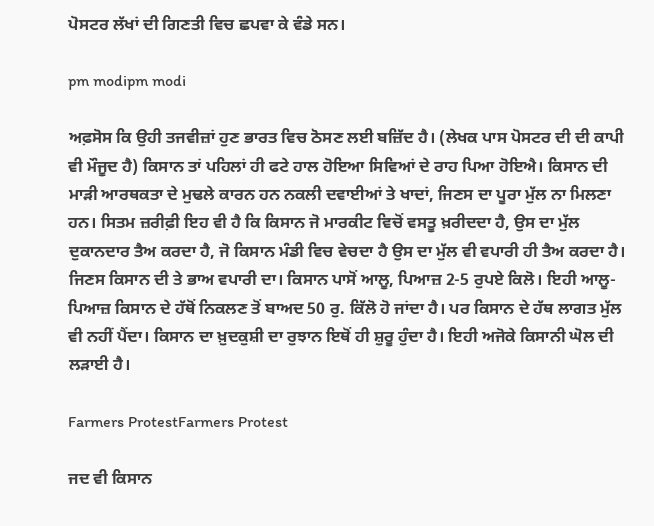ਪੋਸਟਰ ਲੱਖਾਂ ਦੀ ਗਿਣਤੀ ਵਿਚ ਛਪਵਾ ਕੇ ਵੰਡੇ ਸਨ।

pm modipm modi

ਅਫ਼ਸੋਸ ਕਿ ਉਹੀ ਤਜਵੀਜ਼ਾਂ ਹੁਣ ਭਾਰਤ ਵਿਚ ਠੋਸਣ ਲਈ ਬਜ਼ਿੱਦ ਹੈ। (ਲੇਖਕ ਪਾਸ ਪੋਸਟਰ ਦੀ ਦੀ ਕਾਪੀ ਵੀ ਮੌਜੂਦ ਹੈ) ਕਿਸਾਨ ਤਾਂ ਪਹਿਲਾਂ ਹੀ ਫਟੇ ਹਾਲ ਹੋਇਆ ਸਿਵਿਆਂ ਦੇ ਰਾਹ ਪਿਆ ਹੋਇਐ। ਕਿਸਾਨ ਦੀ ਮਾੜੀ ਆਰਥਕਤਾ ਦੇ ਮੁਢਲੇ ਕਾਰਨ ਹਨ ਨਕਲੀ ਦਵਾਈਆਂ ਤੇ ਖਾਦਾਂ, ਜਿਣਸ ਦਾ ਪੂਰਾ ਮੁੱਲ ਨਾ ਮਿਲਣਾ ਹਨ। ਸਿਤਮ ਜ਼ਰੀਫ਼ੀ ਇਹ ਵੀ ਹੈ ਕਿ ਕਿਸਾਨ ਜੋ ਮਾਰਕੀਟ ਵਿਚੋਂ ਵਸਤੂ ਖ਼ਰੀਦਦਾ ਹੈ, ਉਸ ਦਾ ਮੁੱਲ ਦੁਕਾਨਦਾਰ ਤੈਅ ਕਰਦਾ ਹੈ, ਜੋ ਕਿਸਾਨ ਮੰਡੀ ਵਿਚ ਵੇਚਦਾ ਹੈ ਉਸ ਦਾ ਮੁੱਲ ਵੀ ਵਪਾਰੀ ਹੀ ਤੈਅ ਕਰਦਾ ਹੈ। ਜਿਣਸ ਕਿਸਾਨ ਦੀ ਤੇ ਭਾਅ ਵਪਾਰੀ ਦਾ। ਕਿਸਾਨ ਪਾਸੋਂ ਆਲੂ, ਪਿਆਜ਼ 2-5 ਰੁਪਏ ਕਿਲੋ। ਇਹੀ ਆਲੂ-ਪਿਆਜ਼ ਕਿਸਾਨ ਦੇ ਹੱਥੋਂ ਨਿਕਲਣ ਤੋਂ ਬਾਅਦ 50 ਰੁ. ਕਿੱਲੋ ਹੋ ਜਾਂਦਾ ਹੈ। ਪਰ ਕਿਸਾਨ ਦੇ ਹੱਥ ਲਾਗਤ ਮੁੱਲ ਵੀ ਨਹੀਂ ਪੈਂਦਾ। ਕਿਸਾਨ ਦਾ ਖ਼ੁਦਕੁਸ਼ੀ ਦਾ ਰੁਝਾਨ ਇਥੋਂ ਹੀ ਸ਼ੁਰੂ ਹੁੰਦਾ ਹੈ। ਇਹੀ ਅਜੋਕੇ ਕਿਸਾਨੀ ਘੋਲ ਦੀ ਲੜਾਈ ਹੈ।

Farmers ProtestFarmers Protest

ਜਦ ਵੀ ਕਿਸਾਨ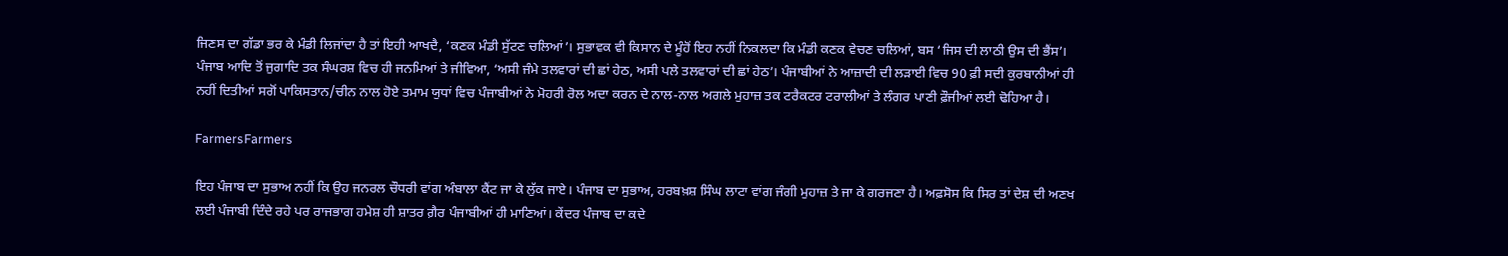ਜਿਣਸ ਦਾ ਗੱਡਾ ਭਰ ਕੇ ਮੰਡੀ ਲਿਜਾਂਦਾ ਹੈ ਤਾਂ ਇਹੀ ਆਖਦੈ, ‘ਕਣਕ ਮੰਡੀ ਸੁੱਟਣ ਚਲਿਆਂ’। ਸੁਭਾਵਕ ਵੀ ਕਿਸਾਨ ਦੇ ਮੂੰਹੋਂ ਇਹ ਨਹੀਂ ਨਿਕਲਦਾ ਕਿ ਮੰਡੀ ਕਣਕ ਵੇਚਣ ਚਲਿਆਂ, ਬਸ ‘ਜਿਸ ਦੀ ਲਾਠੀ ਉਸ ਦੀ ਭੈਂਸ’। ਪੰਜਾਬ ਆਦਿ ਤੋਂ ਜੁਗਾਦਿ ਤਕ ਸੰਘਰਸ਼ ਵਿਚ ਹੀ ਜਨਮਿਆਂ ਤੇ ਜੀਵਿਆ, ‘ਅਸੀ ਜੰਮੇ ਤਲਵਾਰਾਂ ਦੀ ਛਾਂ ਹੇਠ, ਅਸੀ ਪਲੇ ਤਲਵਾਰਾਂ ਦੀ ਛਾਂ ਹੇਠ’। ਪੰਜਾਬੀਆਂ ਨੇ ਆਜ਼ਾਦੀ ਦੀ ਲੜਾਈ ਵਿਚ 90 ਫ਼ੀ ਸਦੀ ਕੁਰਬਾਨੀਆਂ ਹੀ ਨਹੀਂ ਦਿਤੀਆਂ ਸਗੋਂ ਪਾਕਿਸਤਾਨ/ਚੀਨ ਨਾਲ ਹੋਏ ਤਮਾਮ ਯੁਧਾਂ ਵਿਚ ਪੰਜਾਬੀਆਂ ਨੇ ਮੋਹਰੀ ਰੋਲ ਅਦਾ ਕਰਨ ਦੇ ਨਾਲ-ਨਾਲ ਅਗਲੇ ਮੁਹਾਜ਼ ਤਕ ਟਰੈਕਟਰ ਟਰਾਲੀਆਂ ਤੇ ਲੰਗਰ ਪਾਣੀ ਫ਼ੌਜੀਆਂ ਲਈ ਢੋਹਿਆ ਹੈ।

FarmersFarmers

ਇਹ ਪੰਜਾਬ ਦਾ ਸੁਭਾਅ ਨਹੀਂ ਕਿ ਉਹ ਜਨਰਲ ਚੌਧਰੀ ਵਾਂਗ ਅੰਬਾਲਾ ਕੈਂਟ ਜਾ ਕੇ ਲੁੱਕ ਜਾਏ। ਪੰਜਾਬ ਦਾ ਸੁਭਾਅ, ਹਰਬਖ਼ਸ਼ ਸਿੰਘ ਲਾਟਾ ਵਾਂਗ ਜੰਗੀ ਮੁਹਾਜ਼ ਤੇ ਜਾ ਕੇ ਗਰਜਣਾ ਹੈ। ਅਫ਼ਸੋਸ ਕਿ ਸਿਰ ਤਾਂ ਦੇਸ਼ ਦੀ ਅਣਖ ਲਈ ਪੰਜਾਬੀ ਦਿੰਦੇ ਰਹੇ ਪਰ ਰਾਜਭਾਗ ਹਮੇਸ਼ ਹੀ ਸ਼ਾਤਰ ਗ਼ੈਰ ਪੰਜਾਬੀਆਂ ਹੀ ਮਾਣਿਆਂ। ਕੇਂਦਰ ਪੰਜਾਬ ਦਾ ਕਦੇ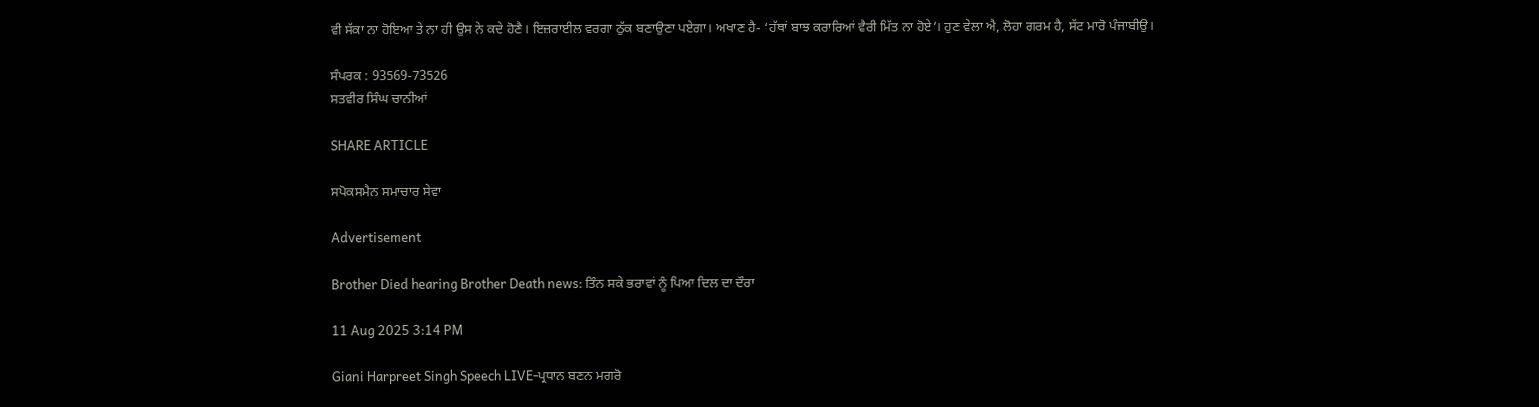ਵੀ ਸੱਕਾ ਨਾ ਹੋਇਆ ਤੇ ਨਾ ਹੀ ਉਸ ਨੇ ਕਦੇ ਹੋਣੈ। ਇਜ਼ਰਾਈਲ ਵਰਗਾ ਠੁੱਕ ਬਣਾਉਣਾ ਪਏਗਾ। ਅਖਾਣ ਹੈ- ‘ਹੱਥਾਂ ਬਾਝ ਕਰਾਰਿਆਂ ਵੈਰੀ ਮਿੱਤ ਨਾ ਹੋਏ’। ਹੁਣ ਵੇਲਾ ਐ, ਲੋਹਾ ਗਰਮ ਹੈ, ਸੱਟ ਮਾਰੋ ਪੰਜਾਬੀਉ।

ਸੰਪਰਕ : 93569-73526
ਸਤਵੀਰ ਸਿੰਘ ਚਾਨੀਆਂ

SHARE ARTICLE

ਸਪੋਕਸਮੈਨ ਸਮਾਚਾਰ ਸੇਵਾ

Advertisement

Brother Died hearing Brother Death news: ਤਿੰਨ ਸਕੇ ਭਰਾਵਾਂ ਨੂੰ ਪਿਆ ਦਿਲ ਦਾ ਦੌਰਾ

11 Aug 2025 3:14 PM

Giani Harpreet Singh Speech LIVE-ਪ੍ਰਧਾਨ ਬਣਨ ਮਗਰੋ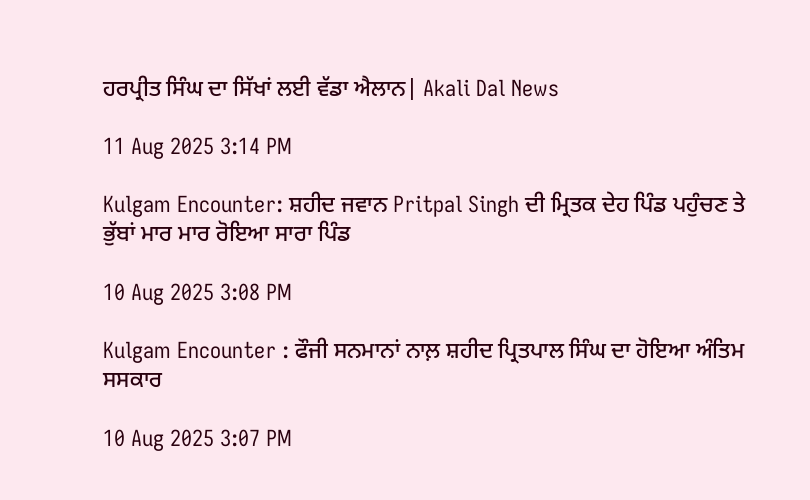ਹਰਪ੍ਰੀਤ ਸਿੰਘ ਦਾ ਸਿੱਖਾਂ ਲਈ ਵੱਡਾ ਐਲਾਨ| Akali Dal News

11 Aug 2025 3:14 PM

Kulgam Encounter: ਸ਼ਹੀਦ ਜਵਾਨ Pritpal Singh ਦੀ ਮ੍ਰਿਤਕ ਦੇਹ ਪਿੰਡ ਪਹੁੰਚਣ ਤੇ ਭੁੱਬਾਂ ਮਾਰ ਮਾਰ ਰੋਇਆ ਸਾਰਾ ਪਿੰਡ

10 Aug 2025 3:08 PM

Kulgam Encounter : ਫੌਜੀ ਸਨਮਾਨਾਂ ਨਾਲ਼ ਸ਼ਹੀਦ ਪ੍ਰਿਤਪਾਲ ਸਿੰਘ ਦਾ ਹੋਇਆ ਅੰਤਿਮ ਸਸਕਾਰ

10 Aug 2025 3:07 PM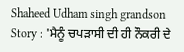Shaheed Udham singh grandson Story : 'ਮੈਨੂੰ ਚਪੜਾਸੀ ਦੀ ਹੀ ਨੌਕਰੀ ਦੇ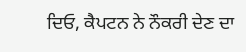ਦਿਓ, ਕੈਪਟਨ ਨੇ ਨੌਕਰੀ ਦੇਣ ਦਾ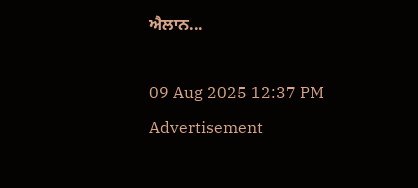ਐਲਾਨ...

09 Aug 2025 12:37 PM
Advertisement